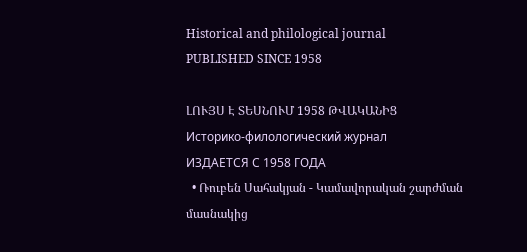Historical and philological journal
PUBLISHED SINCE 1958

ԼՈՒՅՍ Է ՏԵՍՆՈՒՄ 1958 ԹՎԱԿԱՆԻՑ
Историко-филологический журнал
ИЗДАЕТСЯ С 1958 ГОДА
  • Ռուբեն Սահակյան - Կամավորական շարժման մասնակից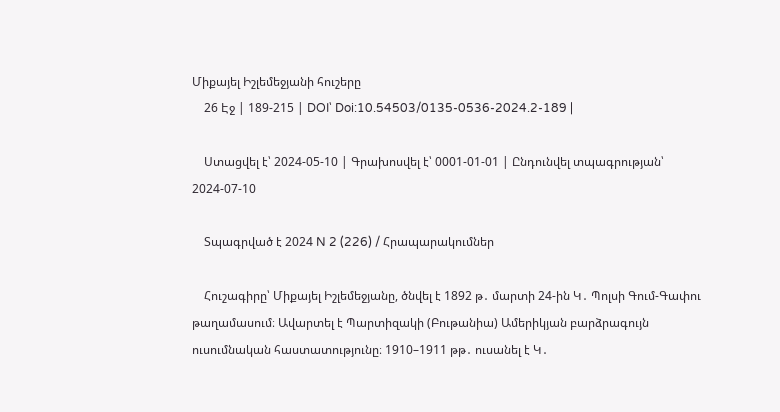Միքայել Իշլեմեջյանի հուշերը
    26 Էջ | 189-215 | DOI՝ Doi:10.54503/0135-0536-2024.2-189 |

    Ստացվել է՝ 2024-05-10 | Գրախոսվել է՝ 0001-01-01 | Ընդունվել տպագրության՝ 2024-07-10

    Տպագրված է 2024 N 2 (226) / Հրապարակումներ

    Հուշագիրը՝ Միքայել Իշլեմեջյանը, ծնվել է 1892 թ․ մարտի 24-ին Կ․ Պոլսի Գում-Գափու թաղամասում։ Ավարտել է Պարտիզակի (Բութանիա) Ամերիկյան բարձրագույն ուսումնական հաստատությունը։ 1910–1911 թթ․ ուսանել է Կ․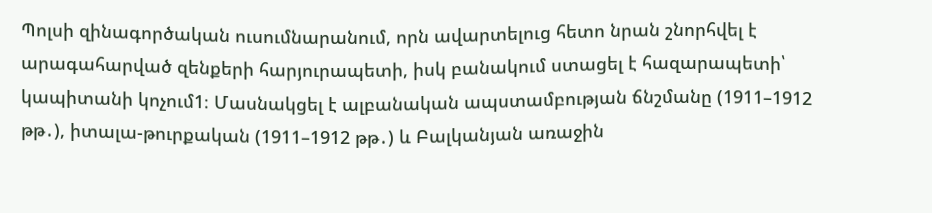Պոլսի զինագործական ուսումնարանում, որն ավարտելուց հետո նրան շնորհվել է արագահարված զենքերի հարյուրապետի, իսկ բանակում ստացել է հազարապետի՝ կապիտանի կոչում1։ Մասնակցել է ալբանական ապստամբության ճնշմանը (1911–1912 թթ․), իտալա-թուրքական (1911–1912 թթ․) և Բալկանյան առաջին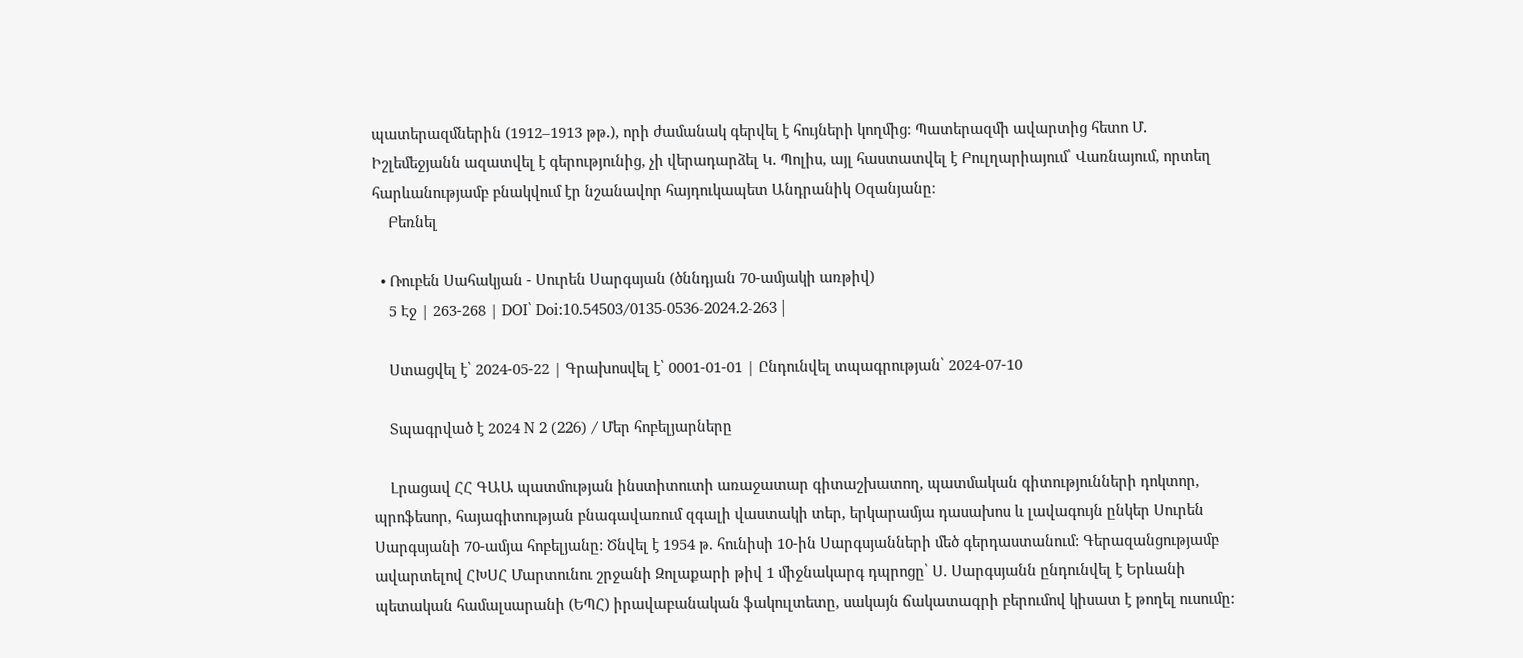պատերազմներին (1912–1913 թթ․), որի ժամանակ գերվել է հույների կողմից։ Պատերազմի ավարտից հետո Մ․ Իշլեմեջյանն ազատվել է գերությունից, չի վերադարձել Կ․ Պոլիս, այլ հաստատվել է Բուլղարիայում՝ Վառնայում, որտեղ հարևանությամբ բնակվում էր նշանավոր հայդուկապետ Անդրանիկ Օզանյանը։
    Բեռնել

  • Ռուբեն Սահակյան - Սուրեն Սարգսյան (ծննդյան 70-ամյակի առթիվ)
    5 Էջ | 263-268 | DOI՝ Doi:10.54503/0135-0536-2024.2-263 |

    Ստացվել է՝ 2024-05-22 | Գրախոսվել է՝ 0001-01-01 | Ընդունվել տպագրության՝ 2024-07-10

    Տպագրված է 2024 N 2 (226) / Մեր հոբելյարները

    Լրացավ ՀՀ ԳԱԱ պատմության ինստիտուտի առաջատար գիտաշխատող, պատմական գիտությունների դոկտոր, պրոֆեսոր, հայագիտության բնագավառում զգալի վաստակի տեր, երկարամյա դասախոս և լավագույն ընկեր Սուրեն Սարգսյանի 70-ամյա հոբելյանը: Ծնվել է 1954 թ. հունիսի 10-ին Սարգսյանների մեծ գերդաստանում: Գերազանցությամբ ավարտելով ՀԽՍՀ Մարտունու շրջանի Զոլաքարի թիվ 1 միջնակարգ դպրոցը՝ Ս. Սարգսյանն ընդունվել է Երևանի պետական համալսարանի (ԵՊՀ) իրավաբանական ֆակուլտետը, սակայն ճակատագրի բերումով կիսատ է թողել ուսումը: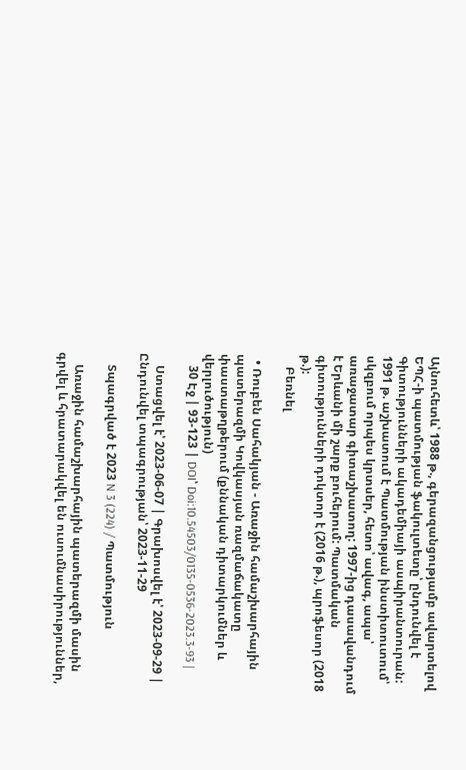Այնուհետև՝ 1988 թ., գերազանցությամբ ավարտելով ԵՊՀ-ի պատմության ֆակուլտետը՝ ընդունվել է Գիտությունների ակադեմիայի ասպիրանտուրան: 1991 թ. աշխատում է Պատմության ինստիտուտում՝ սկզբում որպես կրտսեր, հետո՝ ավագ, ապա՝ առաջատար գիտաշխատող: 1997-ից դասավանդում է Երևանի մի շարք բուհերում: Պատմական գիտությունների դոկտոր է (2016 թ.), պրոֆեսոր (2018 թ.):
    Բեռնել

  • Ռուբեն Սահակյան - Առաջին համաշխարհային պատերազմի Կովկասյան ռազմաճակատը փաստաթղթերում (քննական դիտարկումներ և վերլուծություն)
    30 Էջ | 93-123 | DOI՝ Doi:10.54503/0135-0536-2023.3-93 |

    Ստացվել է՝ 2023-06-07 | Գրախոսվել է՝ 2023-09-29 | Ընդունվել տպագրության՝ 2023-11-29

    Տպագրված է 2023 N 3 (224) / Պատմություն

    Առաջին համաշխարհային պատերազմի մասին գրվել և հրատարակվել են ուսումնասիրություններ,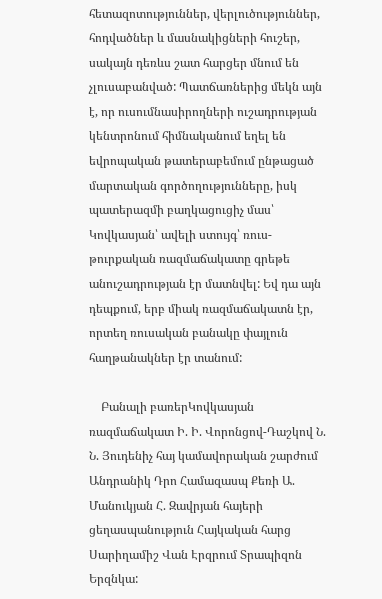հետազոտություններ, վերլուծություններ, հոդվածներ և մասնակիցների հուշեր, սակայն դեռևս շատ հարցեր մնում են չլուսաբանված: Պատճառներից մեկն այն է, որ ուսումնասիրողների ուշադրության կենտրոնում հիմնականում եղել են եվրոպական թատերաբեմում ընթացած մարտական գործողությունները, իսկ պատերազմի բաղկացուցիչ մաս՝ Կովկասյան՝ ավելի ստույգ՝ ռուս-թուրքական ռազմաճակատը գրեթե անուշադրության էր մատնվել: Եվ դա այն դեպքում, երբ միակ ռազմաճակատն էր, որտեղ ռուսական բանակը փայլուն հաղթանակներ էր տանում:

    Բանալի բառերԿովկասյան ռազմաճակատ Ի. Ի. Վորոնցով-Դաշկով Ն. Ն. Յուդենիչ հայ կամավորական շարժում Անդրանիկ Դրո Համազասպ Քեռի Ա. Մանուկյան Հ. Զավրյան հայերի ցեղասպանություն Հայկական հարց Սարիղամիշ Վան Էրզրում Տրապիզոն Երզնկա: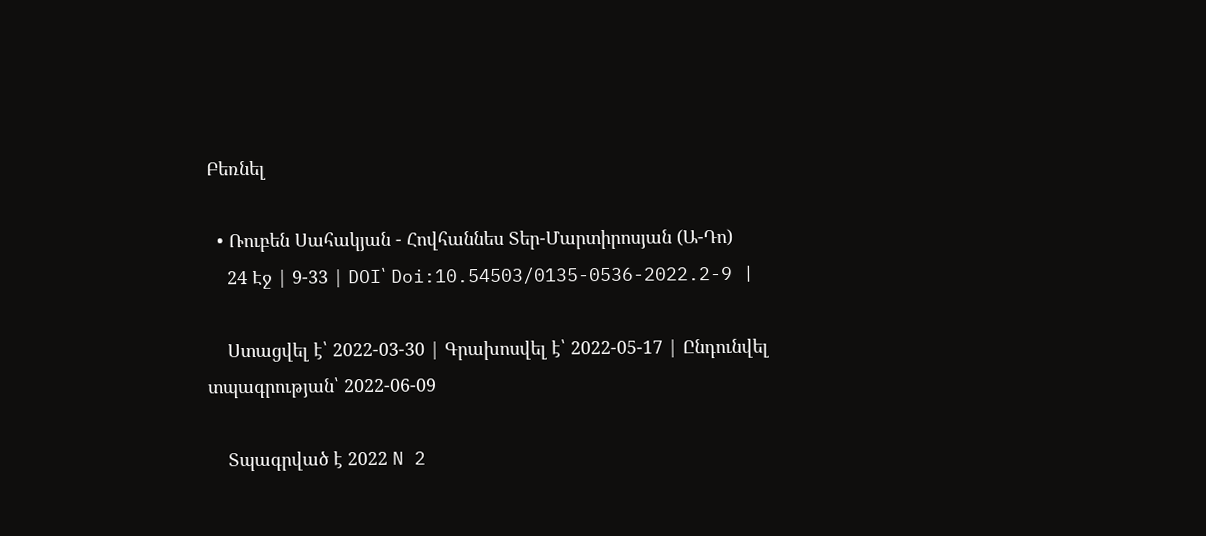Բեռնել

  • Ռուբեն Սահակյան - Հովհաննես Տեր-Մարտիրոսյան (Ա-Դո)
    24 Էջ | 9-33 | DOI՝ Doi:10.54503/0135-0536-2022.2-9 |

    Ստացվել է՝ 2022-03-30 | Գրախոսվել է՝ 2022-05-17 | Ընդունվել տպագրության՝ 2022-06-09

    Տպագրված է 2022 N 2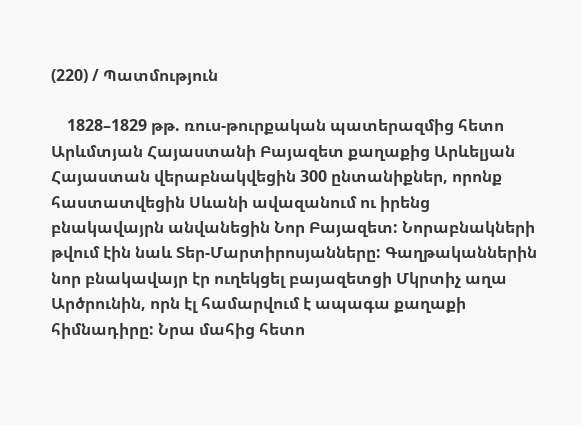(220) / Պատմություն

    1828–1829 թթ. ռուս-թուրքական պատերազմից հետո Արևմտյան Հայաստանի Բայազետ քաղաքից Արևելյան Հայաստան վերաբնակվեցին 300 ընտանիքներ, որոնք հաստատվեցին Սևանի ավազանում ու իրենց բնակավայրն անվանեցին Նոր Բայազետ: Նորաբնակների թվում էին նաև Տեր-Մարտիրոսյանները: Գաղթականներին նոր բնակավայր էր ուղեկցել բայազետցի Մկրտիչ աղա Արծրունին, որն էլ համարվում է ապագա քաղաքի հիմնադիրը: Նրա մահից հետո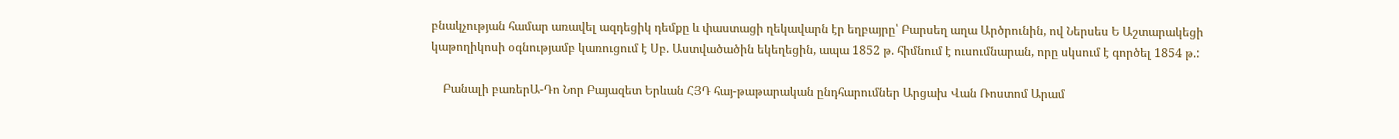բնակչության համար առավել ազդեցիկ դեմքը և փաստացի ղեկավարն էր եղբայրը՝ Բարսեղ աղա Արծրունին, ով Ներսես Ե Աշտարակեցի կաթողիկոսի օգնությամբ կառուցում է Սբ. Աստվածածին եկեղեցին, ապա 1852 թ. հիմնում է ուսումնարան, որը սկսում է գործել 1854 թ.:

    Բանալի բառերԱ-Դո Նոր Բայազետ Երևան ՀՅԴ հայ-թաթարական ընդհարումներ Արցախ Վան Ռոստոմ Արամ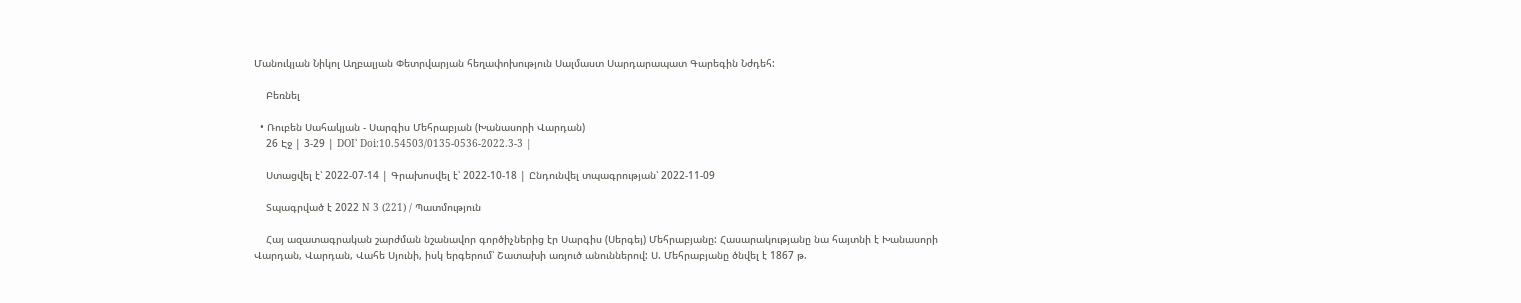Մանուկյան Նիկոլ Աղբալյան Փետրվարյան հեղափոխություն Սալմաստ Սարդարապատ Գարեգին Նժդեհ:

    Բեռնել

  • Ռուբեն Սահակյան - Սարգիս Մեհրաբյան (Խանասորի Վարդան)
    26 Էջ | 3-29 | DOI՝ Doi:10.54503/0135-0536-2022.3-3 |

    Ստացվել է՝ 2022-07-14 | Գրախոսվել է՝ 2022-10-18 | Ընդունվել տպագրության՝ 2022-11-09

    Տպագրված է 2022 N 3 (221) / Պատմություն

    Հայ ազատագրական շարժման նշանավոր գործիչներից էր Սարգիս (Սերգեյ) Մեհրաբյանը: Հասարակությանը նա հայտնի է Խանասորի Վարդան, Վարդան, Վահե Սյունի, իսկ երգերում՝ Շատախի առյուծ անուններով: Ս. Մեհրաբյանը ծնվել է 1867 թ.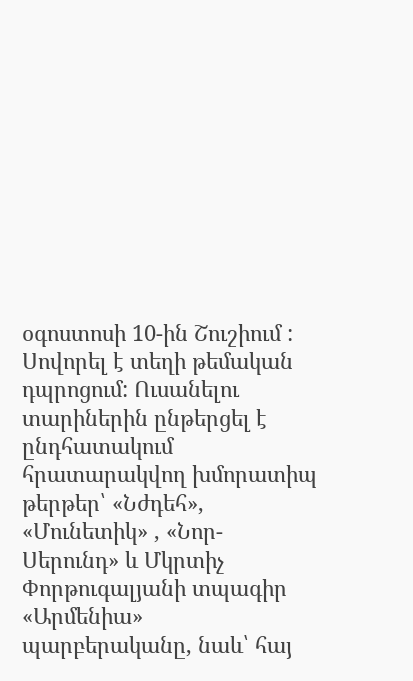օգոստոսի 10-ին Շուշիում : Սովորել է տեղի թեմական դպրոցում: Ուսանելու տարիներին ընթերցել է ընդհատակում հրատարակվող խմորատիպ թերթեր՝ «Նժդեհ», «Մունետիկ» , «Նոր-Սերունդ» և Մկրտիչ Փորթուգալյանի տպագիր «Արմենիա» պարբերականը, նաև՝ հայ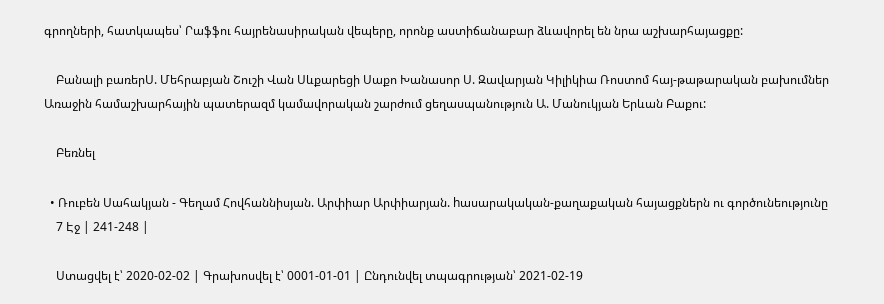գրողների, հատկապես՝ Րաֆֆու հայրենասիրական վեպերը, որոնք աստիճանաբար ձևավորել են նրա աշխարհայացքը:

    Բանալի բառերՍ. Մեհրաբյան Շուշի Վան Սևքարեցի Սաքո Խանասոր Ս. Զավարյան Կիլիկիա Ռոստոմ հայ-թաթարական բախումներ Առաջին համաշխարհային պատերազմ կամավորական շարժում ցեղասպանություն Ա. Մանուկյան Երևան Բաքու:

    Բեռնել

  • Ռուբեն Սահակյան - Գեղամ Հովհաննիսյան. Արփիար Արփիարյան. hասարակական-քաղաքական հայացքներն ու գործունեությունը
    7 Էջ | 241-248 |

    Ստացվել է՝ 2020-02-02 | Գրախոսվել է՝ 0001-01-01 | Ընդունվել տպագրության՝ 2021-02-19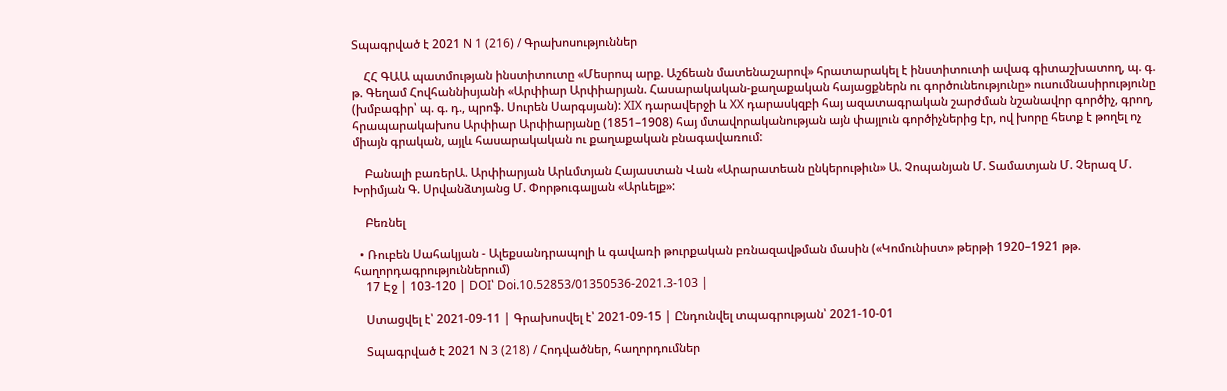Տպագրված է 2021 N 1 (216) / Գրախոսություններ

    ՀՀ ԳԱԱ պատմության ինստիտուտը «Մեսրոպ արք. Աշճեան մատենաշարով» հրատարակել է ինստիտուտի ավագ գիտաշխատող, պ. գ. թ. Գեղամ Հովհաննիսյանի «Արփիար Արփիարյան. Հասարակական-քաղաքական հայացքներն ու գործունեությունը» ուսումնասիրությունը (խմբագիր՝ պ. գ. դ., պրոֆ. Սուրեն Սարգսյան): XIX դարավերջի և XX դարասկզբի հայ ազատագրական շարժման նշանավոր գործիչ, գրող, հրապարակախոս Արփիար Արփիարյանը (1851–1908) հայ մտավորականության այն փայլուն գործիչներից էր, ով խորը հետք է թողել ոչ միայն գրական, այլև հասարակական ու քաղաքական բնագավառում:

    Բանալի բառերԱ. Արփիարյան Արևմտյան Հայաստան Վան «Արարատեան ընկերութիւն» Ա. Չոպանյան Մ. Տամատյան Մ. Չերազ Մ. Խրիմյան Գ. Սրվանձտյանց Մ. Փորթուգալյան «Արևելք»:

    Բեռնել

  • Ռուբեն Սահակյան - Ալեքսանդրապոլի և գավառի թուրքական բռնազավթման մասին («Կոմունիստ» թերթի 1920–1921 թթ. հաղորդագրություններում)
    17 Էջ | 103-120 | DOI՝ Doi.10.52853/01350536-2021.3-103 |

    Ստացվել է՝ 2021-09-11 | Գրախոսվել է՝ 2021-09-15 | Ընդունվել տպագրության՝ 2021-10-01

    Տպագրված է 2021 N 3 (218) / Հոդվածներ, հաղորդումներ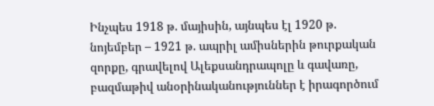Ինչպես 1918 թ. մայիսին, այնպես էլ 1920 թ. նոյեմբեր – 1921 թ. ապրիլ ամիսներին թուրքական զորքը, գրավելով Ալեքսանդրապոլը և գավառը, բազմաթիվ անօրինականություններ է իրագործում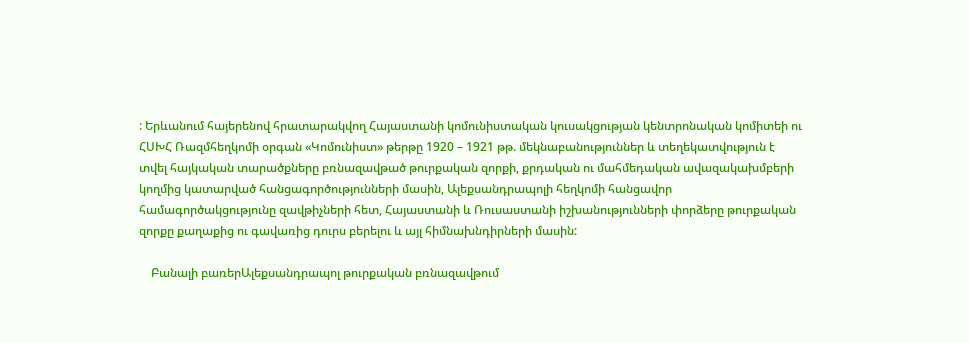: Երևանում հայերենով հրատարակվող Հայաստանի կոմունիստական կուսակցության կենտրոնական կոմիտեի ու ՀՍԽՀ Ռազմհեղկոմի օրգան «Կոմունիստ» թերթը 1920 – 1921 թթ. մեկնաբանություններ և տեղեկատվություն է տվել հայկական տարածքները բռնազավթած թուրքական զորքի, քրդական ու մահմեդական ավազակախմբերի կողմից կատարված հանցագործությունների մասին, Ալեքսանդրապոլի հեղկոմի հանցավոր համագործակցությունը զավթիչների հետ, Հայաստանի և Ռուսաստանի իշխանությունների փորձերը թուրքական զորքը քաղաքից ու գավառից դուրս բերելու և այլ հիմնախնդիրների մասին:

    Բանալի բառերԱլեքսանդրապոլ թուրքական բռնազավթում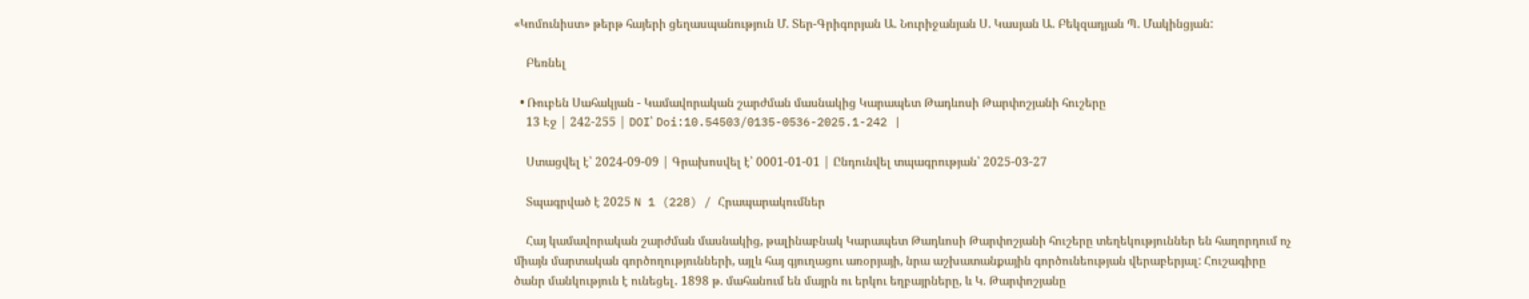«Կոմունիստ» թերթ հայերի ցեղասպանություն Մ. Տեր-Գրիգորյան Ա. Նուրիջանյան Ս. Կասյան Ա. Բեկզադյան Պ. Մակինցյան:

    Բեռնել

  • Ռուբեն Սահակյան - Կամավորական շարժման մասնակից Կարապետ Թադևոսի Թարփոշյանի հուշերը
    13 Էջ | 242-255 | DOI՝ Doi:10.54503/0135-0536-2025.1-242 |

    Ստացվել է՝ 2024-09-09 | Գրախոսվել է՝ 0001-01-01 | Ընդունվել տպագրության՝ 2025-03-27

    Տպագրված է 2025 N 1 (228) / Հրապարակումներ

    Հայ կամավորական շարժման մասնակից, թալինաբնակ Կարապետ Թադևոսի Թարփոշյանի հուշերը տեղեկություններ են հաղորդում ոչ միայն մարտական գործողությունների, այլև հայ գյուղացու առօրյայի, նրա աշխատանքային գործունեության վերաբերյալ: Հուշագիրը ծանր մանկություն է ունեցել․ 1898 թ. մահանում են մայրն ու երկու եղբայրները, և Կ. Թարփոշյանը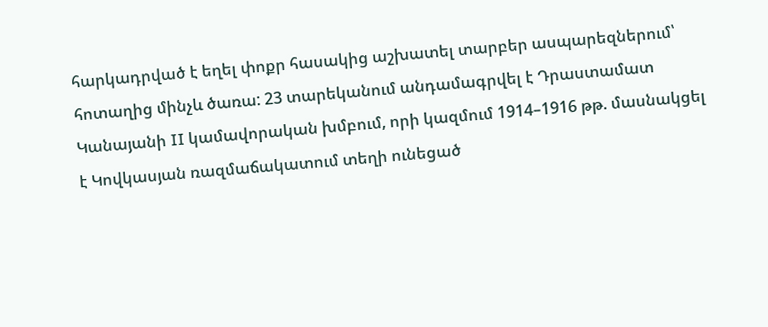հարկադրված է եղել փոքր հասակից աշխատել տարբեր ասպարեզներում՝ հոտաղից մինչև ծառա: 23 տարեկանում անդամագրվել է Դրաստամատ Կանայանի II կամավորական խմբում, որի կազմում 1914–1916 թթ. մասնակցել է Կովկասյան ռազմաճակատում տեղի ունեցած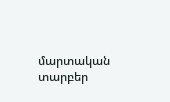մարտական տարբեր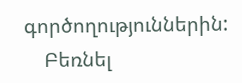գործողություններին:
    Բեռնել